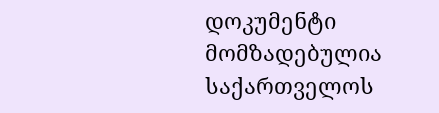დოკუმენტი მომზადებულია საქართველოს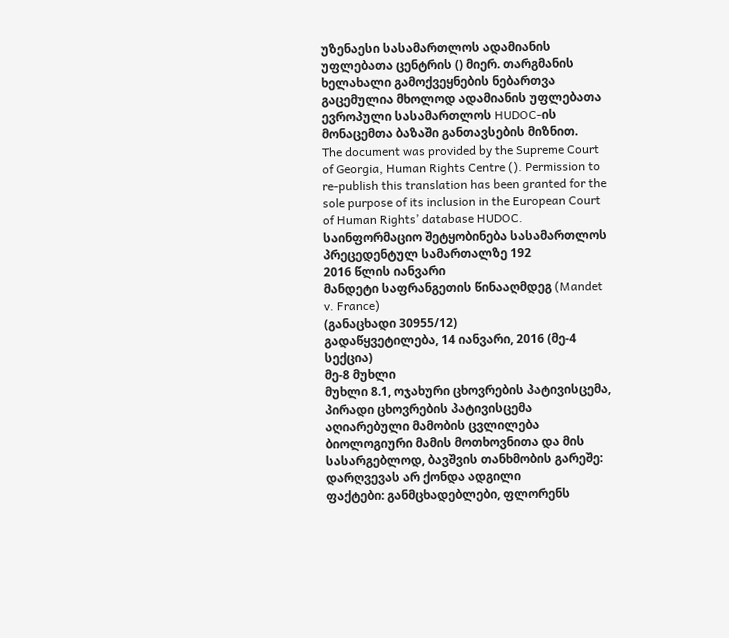უზენაესი სასამართლოს ადამიანის უფლებათა ცენტრის () მიერ. თარგმანის ხელახალი გამოქვეყნების ნებართვა გაცემულია მხოლოდ ადამიანის უფლებათა ევროპული სასამართლოს HUDOC-ის მონაცემთა ბაზაში განთავსების მიზნით.
The document was provided by the Supreme Court of Georgia, Human Rights Centre (). Permission to re-publish this translation has been granted for the sole purpose of its inclusion in the European Court of Human Rights’ database HUDOC.
საინფორმაციო შეტყობინება სასამართლოს პრეცედენტულ სამართალზე 192
2016 წლის იანვარი
მანდეტი საფრანგეთის წინააღმდეგ (Mandet v. France)
(განაცხადი 30955/12)
გადაწყვეტილება, 14 იანვარი, 2016 (მე-4 სექცია)
მე-8 მუხლი
მუხლი 8.1, ოჯახური ცხოვრების პატივისცემა, პირადი ცხოვრების პატივისცემა
აღიარებული მამობის ცვლილება ბიოლოგიური მამის მოთხოვნითა და მის სასარგებლოდ, ბავშვის თანხმობის გარეშე: დარღვევას არ ქონდა ადგილი
ფაქტები: განმცხადებლები, ფლორენს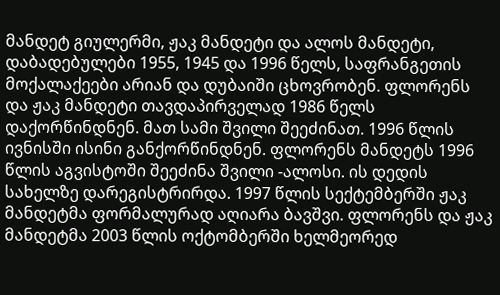მანდეტ გიულერმი, ჟაკ მანდეტი და ალოს მანდეტი, დაბადებულები 1955, 1945 და 1996 წელს, საფრანგეთის მოქალაქეები არიან და დუბაიში ცხოვრობენ. ფლორენს და ჟაკ მანდეტი თავდაპირველად 1986 წელს დაქორწინდნენ. მათ სამი შვილი შეეძინათ. 1996 წლის ივნისში ისინი განქორწინდნენ. ფლორენს მანდეტს 1996 წლის აგვისტოში შეეძინა შვილი -ალოსი. ის დედის სახელზე დარეგისტრირდა. 1997 წლის სექტემბერში ჟაკ მანდეტმა ფორმალურად აღიარა ბავშვი. ფლორენს და ჟაკ მანდეტმა 2003 წლის ოქტომბერში ხელმეორედ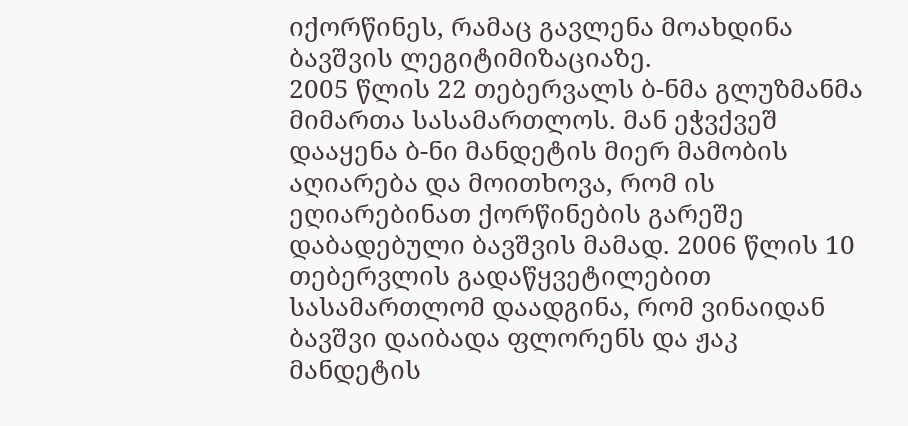იქორწინეს, რამაც გავლენა მოახდინა ბავშვის ლეგიტიმიზაციაზე.
2005 წლის 22 თებერვალს ბ-ნმა გლუზმანმა მიმართა სასამართლოს. მან ეჭვქვეშ დააყენა ბ-ნი მანდეტის მიერ მამობის აღიარება და მოითხოვა, რომ ის ეღიარებინათ ქორწინების გარეშე დაბადებული ბავშვის მამად. 2006 წლის 10 თებერვლის გადაწყვეტილებით სასამართლომ დაადგინა, რომ ვინაიდან ბავშვი დაიბადა ფლორენს და ჟაკ მანდეტის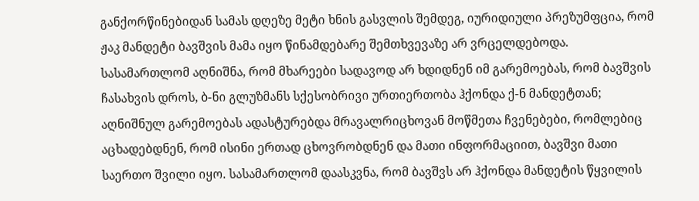განქორწინებიდან სამას დღეზე მეტი ხნის გასვლის შემდეგ, იურიდიული პრეზუმფცია, რომ ჟაკ მანდეტი ბავშვის მამა იყო წინამდებარე შემთხვევაზე არ ვრცელდებოდა. სასამართლომ აღნიშნა, რომ მხარეები სადავოდ არ ხდიდნენ იმ გარემოებას, რომ ბავშვის ჩასახვის დროს, ბ-ნი გლუზმანს სქესობრივი ურთიერთობა ჰქონდა ქ-ნ მანდეტთან; აღნიშნულ გარემოებას ადასტურებდა მრავალრიცხოვან მოწმეთა ჩვენებები, რომლებიც აცხადებდნენ, რომ ისინი ერთად ცხოვრობდნენ და მათი ინფორმაციით, ბავშვი მათი საერთო შვილი იყო. სასამართლომ დაასკვნა, რომ ბავშვს არ ჰქონდა მანდეტის წყვილის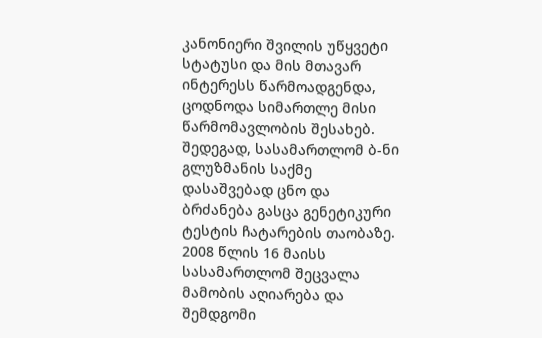კანონიერი შვილის უწყვეტი სტატუსი და მის მთავარ ინტერესს წარმოადგენდა, ცოდნოდა სიმართლე მისი წარმომავლობის შესახებ. შედეგად, სასამართლომ ბ-ნი გლუზმანის საქმე დასაშვებად ცნო და ბრძანება გასცა გენეტიკური ტესტის ჩატარების თაობაზე.
2008 წლის 16 მაისს სასამართლომ შეცვალა მამობის აღიარება და შემდგომი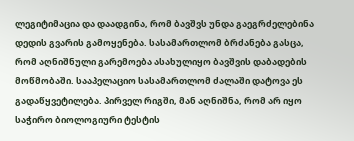ლეგიტიმაცია და დაადგინა, რომ ბავშვს უნდა გაეგრძელებინა დედის გვარის გამოყენება. სასამართლომ ბრძანება გასცა, რომ აღნიშნული გარემოება ასახულიყო ბავშვის დაბადების მოწმობაში. სააპელაციო სასამართლომ ძალაში დატოვა ეს გადაწყვეტილება. პირველ რიგში, მან აღნიშნა, რომ არ იყო საჭირო ბიოლოგიური ტესტის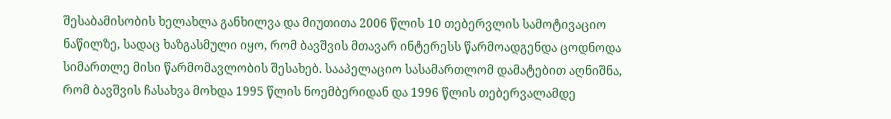შესაბამისობის ხელახლა განხილვა და მიუთითა 2006 წლის 10 თებერვლის სამოტივაციო ნაწილზე, სადაც ხაზგასმული იყო, რომ ბავშვის მთავარ ინტერესს წარმოადგენდა ცოდნოდა სიმართლე მისი წარმომავლობის შესახებ. სააპელაციო სასამართლომ დამატებით აღნიშნა, რომ ბავშვის ჩასახვა მოხდა 1995 წლის ნოემბერიდან და 1996 წლის თებერვალამდე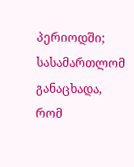პერიოდში; სასამართლომ განაცხადა, რომ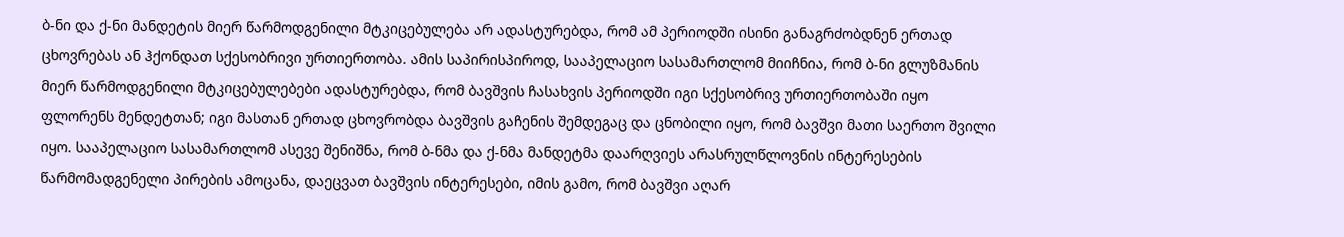ბ-ნი და ქ-ნი მანდეტის მიერ წარმოდგენილი მტკიცებულება არ ადასტურებდა, რომ ამ პერიოდში ისინი განაგრძობდნენ ერთად ცხოვრებას ან ჰქონდათ სქესობრივი ურთიერთობა. ამის საპირისპიროდ, სააპელაციო სასამართლომ მიიჩნია, რომ ბ-ნი გლუზმანის მიერ წარმოდგენილი მტკიცებულებები ადასტურებდა, რომ ბავშვის ჩასახვის პერიოდში იგი სქესობრივ ურთიერთობაში იყო ფლორენს მენდეტთან; იგი მასთან ერთად ცხოვრობდა ბავშვის გაჩენის შემდეგაც და ცნობილი იყო, რომ ბავშვი მათი საერთო შვილი იყო. სააპელაციო სასამართლომ ასევე შენიშნა, რომ ბ-ნმა და ქ-ნმა მანდეტმა დაარღვიეს არასრულწლოვნის ინტერესების წარმომადგენელი პირების ამოცანა, დაეცვათ ბავშვის ინტერესები, იმის გამო, რომ ბავშვი აღარ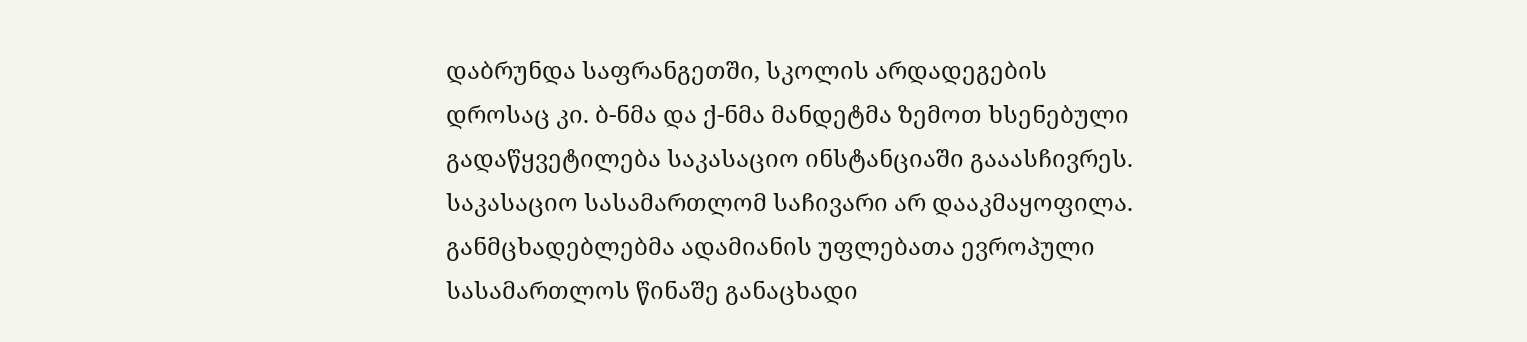დაბრუნდა საფრანგეთში, სკოლის არდადეგების დროსაც კი. ბ-ნმა და ქ-ნმა მანდეტმა ზემოთ ხსენებული გადაწყვეტილება საკასაციო ინსტანციაში გააასჩივრეს. საკასაციო სასამართლომ საჩივარი არ დააკმაყოფილა.
განმცხადებლებმა ადამიანის უფლებათა ევროპული სასამართლოს წინაშე განაცხადი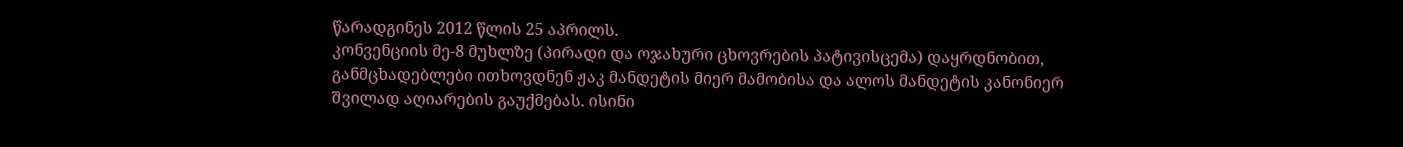წარადგინეს 2012 წლის 25 აპრილს.
კონვენციის მე-8 მუხლზე (პირადი და ოჯახური ცხოვრების პატივისცემა) დაყრდნობით, განმცხადებლები ითხოვდნენ ჟაკ მანდეტის მიერ მამობისა და ალოს მანდეტის კანონიერ შვილად აღიარების გაუქმებას. ისინი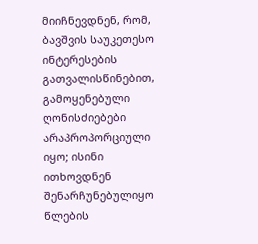მიიჩნევდნენ, რომ, ბავშვის საუკეთესო ინტერესების გათვალისწინებით, გამოყენებული ღონისძიებები არაპროპორციული იყო; ისინი ითხოვდნენ შენარჩუნებულიყო წლების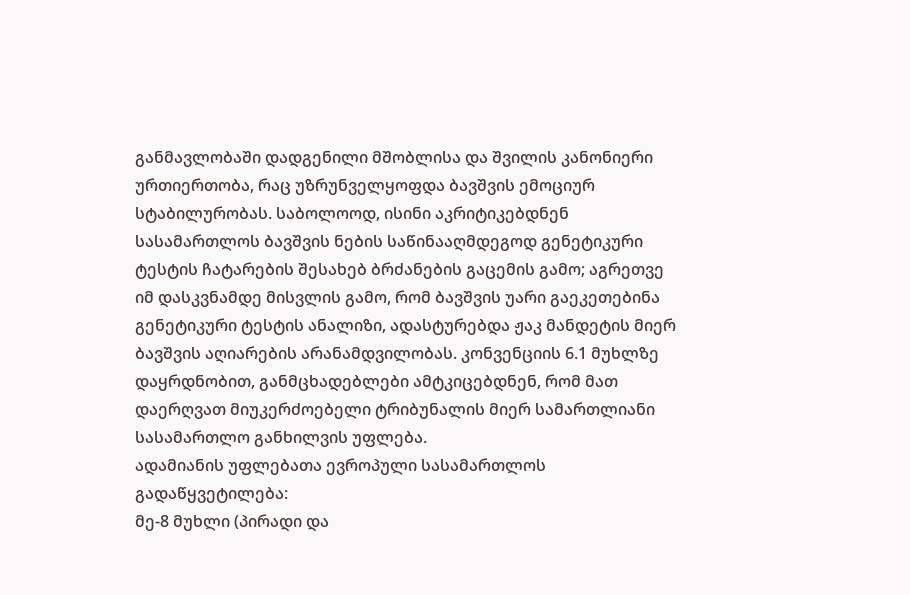განმავლობაში დადგენილი მშობლისა და შვილის კანონიერი ურთიერთობა, რაც უზრუნველყოფდა ბავშვის ემოციურ სტაბილურობას. საბოლოოდ, ისინი აკრიტიკებდნენ სასამართლოს ბავშვის ნების საწინააღმდეგოდ გენეტიკური ტესტის ჩატარების შესახებ ბრძანების გაცემის გამო; აგრეთვე იმ დასკვნამდე მისვლის გამო, რომ ბავშვის უარი გაეკეთებინა გენეტიკური ტესტის ანალიზი, ადასტურებდა ჟაკ მანდეტის მიერ ბავშვის აღიარების არანამდვილობას. კონვენციის 6.1 მუხლზე დაყრდნობით, განმცხადებლები ამტკიცებდნენ, რომ მათ დაერღვათ მიუკერძოებელი ტრიბუნალის მიერ სამართლიანი სასამართლო განხილვის უფლება.
ადამიანის უფლებათა ევროპული სასამართლოს გადაწყვეტილება:
მე-8 მუხლი (პირადი და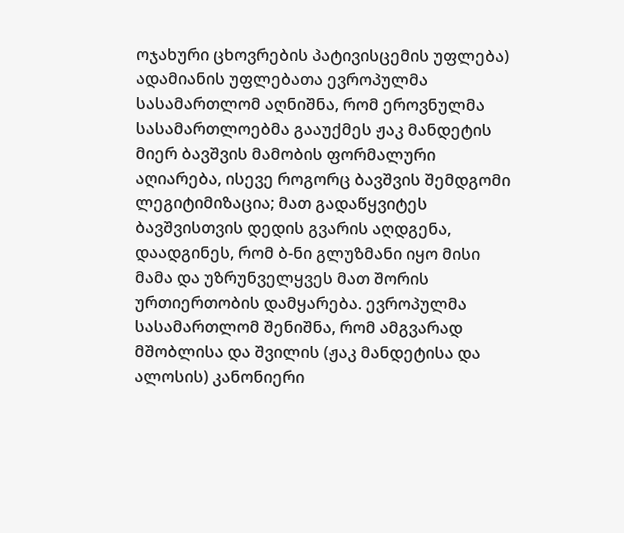ოჯახური ცხოვრების პატივისცემის უფლება)
ადამიანის უფლებათა ევროპულმა სასამართლომ აღნიშნა, რომ ეროვნულმა სასამართლოებმა გააუქმეს ჟაკ მანდეტის მიერ ბავშვის მამობის ფორმალური აღიარება, ისევე როგორც ბავშვის შემდგომი ლეგიტიმიზაცია; მათ გადაწყვიტეს ბავშვისთვის დედის გვარის აღდგენა, დაადგინეს, რომ ბ-ნი გლუზმანი იყო მისი მამა და უზრუნველყვეს მათ შორის ურთიერთობის დამყარება. ევროპულმა სასამართლომ შენიშნა, რომ ამგვარად მშობლისა და შვილის (ჟაკ მანდეტისა და ალოსის) კანონიერი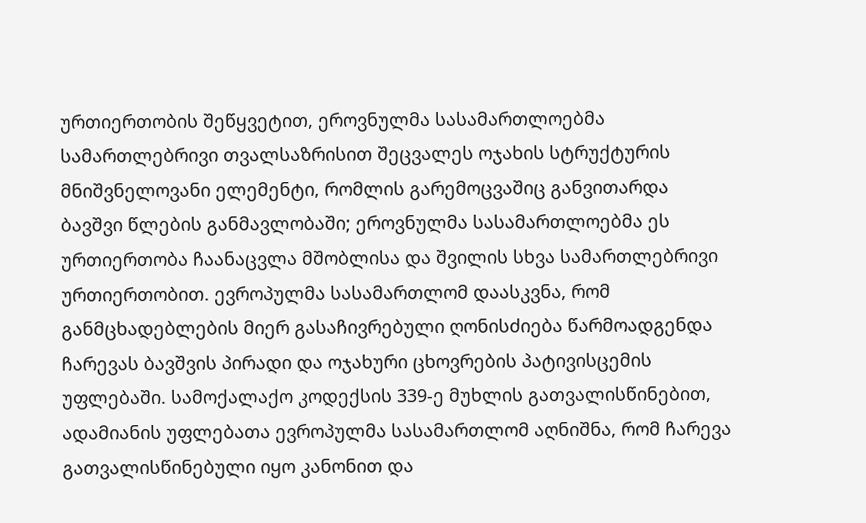ურთიერთობის შეწყვეტით, ეროვნულმა სასამართლოებმა სამართლებრივი თვალსაზრისით შეცვალეს ოჯახის სტრუქტურის მნიშვნელოვანი ელემენტი, რომლის გარემოცვაშიც განვითარდა ბავშვი წლების განმავლობაში; ეროვნულმა სასამართლოებმა ეს ურთიერთობა ჩაანაცვლა მშობლისა და შვილის სხვა სამართლებრივი ურთიერთობით. ევროპულმა სასამართლომ დაასკვნა, რომ განმცხადებლების მიერ გასაჩივრებული ღონისძიება წარმოადგენდა ჩარევას ბავშვის პირადი და ოჯახური ცხოვრების პატივისცემის უფლებაში. სამოქალაქო კოდექსის 339-ე მუხლის გათვალისწინებით, ადამიანის უფლებათა ევროპულმა სასამართლომ აღნიშნა, რომ ჩარევა გათვალისწინებული იყო კანონით და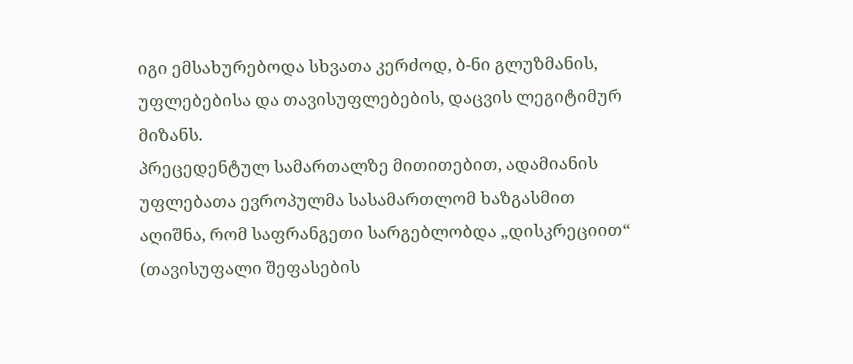იგი ემსახურებოდა სხვათა კერძოდ, ბ-ნი გლუზმანის, უფლებებისა და თავისუფლებების, დაცვის ლეგიტიმურ მიზანს.
პრეცედენტულ სამართალზე მითითებით, ადამიანის უფლებათა ევროპულმა სასამართლომ ხაზგასმით აღიშნა, რომ საფრანგეთი სარგებლობდა „დისკრეციით“ (თავისუფალი შეფასების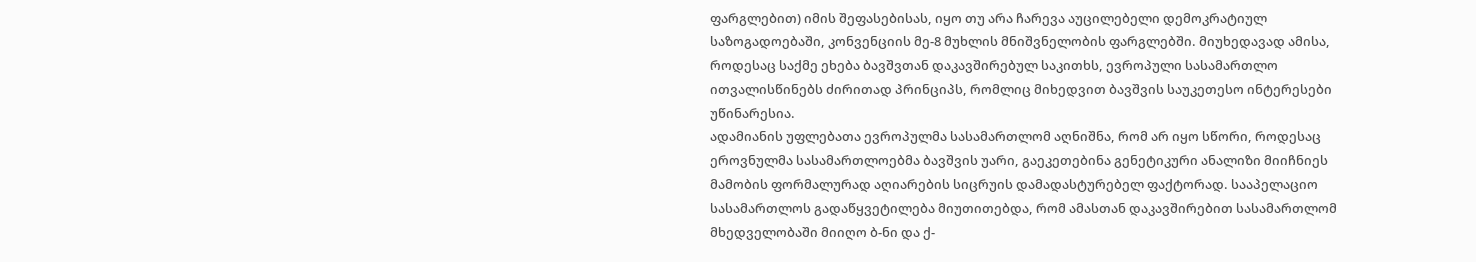ფარგლებით) იმის შეფასებისას, იყო თუ არა ჩარევა აუცილებელი დემოკრატიულ საზოგადოებაში, კონვენციის მე-8 მუხლის მნიშვნელობის ფარგლებში. მიუხედავად ამისა, როდესაც საქმე ეხება ბავშვთან დაკავშირებულ საკითხს, ევროპული სასამართლო ითვალისწინებს ძირითად პრინციპს, რომლიც მიხედვით ბავშვის საუკეთესო ინტერესები უწინარესია.
ადამიანის უფლებათა ევროპულმა სასამართლომ აღნიშნა, რომ არ იყო სწორი, როდესაც ეროვნულმა სასამართლოებმა ბავშვის უარი, გაეკეთებინა გენეტიკური ანალიზი მიიჩნიეს მამობის ფორმალურად აღიარების სიცრუის დამადასტურებელ ფაქტორად. სააპელაციო სასამართლოს გადაწყვეტილება მიუთითებდა, რომ ამასთან დაკავშირებით სასამართლომ მხედველობაში მიიღო ბ-ნი და ქ-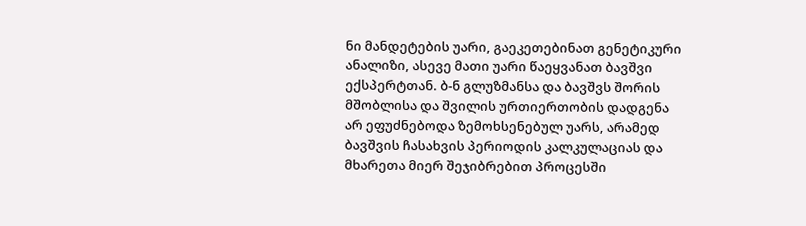ნი მანდეტების უარი, გაეკეთებინათ გენეტიკური ანალიზი, ასევე მათი უარი წაეყვანათ ბავშვი ექსპერტთან. ბ-ნ გლუზმანსა და ბავშვს შორის მშობლისა და შვილის ურთიერთობის დადგენა არ ეფუძნებოდა ზემოხსენებულ უარს, არამედ ბავშვის ჩასახვის პერიოდის კალკულაციას და მხარეთა მიერ შეჯიბრებით პროცესში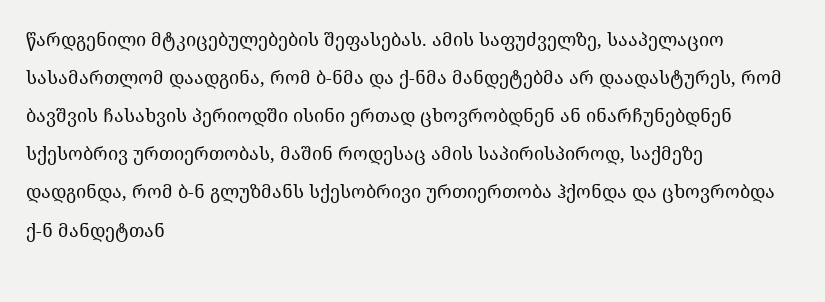წარდგენილი მტკიცებულებების შეფასებას. ამის საფუძველზე, სააპელაციო სასამართლომ დაადგინა, რომ ბ-ნმა და ქ-ნმა მანდეტებმა არ დაადასტურეს, რომ ბავშვის ჩასახვის პერიოდში ისინი ერთად ცხოვრობდნენ ან ინარჩუნებდნენ სქესობრივ ურთიერთობას, მაშინ როდესაც ამის საპირისპიროდ, საქმეზე დადგინდა, რომ ბ-ნ გლუზმანს სქესობრივი ურთიერთობა ჰქონდა და ცხოვრობდა ქ-ნ მანდეტთან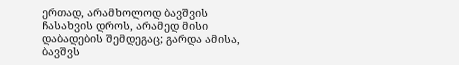ერთად, არამხოლოდ ბავშვის ჩასახვის დროს, არამედ მისი დაბადების შემდეგაც; გარდა ამისა, ბავშვს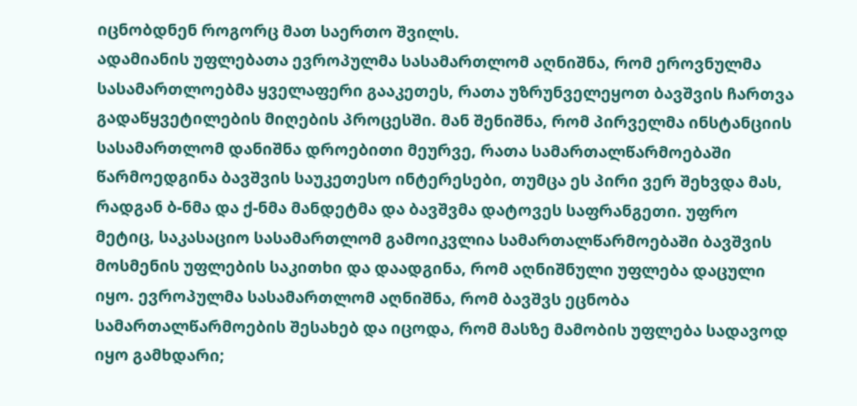იცნობდნენ როგორც მათ საერთო შვილს.
ადამიანის უფლებათა ევროპულმა სასამართლომ აღნიშნა, რომ ეროვნულმა სასამართლოებმა ყველაფერი გააკეთეს, რათა უზრუნველეყოთ ბავშვის ჩართვა გადაწყვეტილების მიღების პროცესში. მან შენიშნა, რომ პირველმა ინსტანციის სასამართლომ დანიშნა დროებითი მეურვე, რათა სამართალწარმოებაში წარმოედგინა ბავშვის საუკეთესო ინტერესები, თუმცა ეს პირი ვერ შეხვდა მას, რადგან ბ-ნმა და ქ-ნმა მანდეტმა და ბავშვმა დატოვეს საფრანგეთი. უფრო მეტიც, საკასაციო სასამართლომ გამოიკვლია სამართალწარმოებაში ბავშვის მოსმენის უფლების საკითხი და დაადგინა, რომ აღნიშნული უფლება დაცული იყო. ევროპულმა სასამართლომ აღნიშნა, რომ ბავშვს ეცნობა სამართალწარმოების შესახებ და იცოდა, რომ მასზე მამობის უფლება სადავოდ იყო გამხდარი;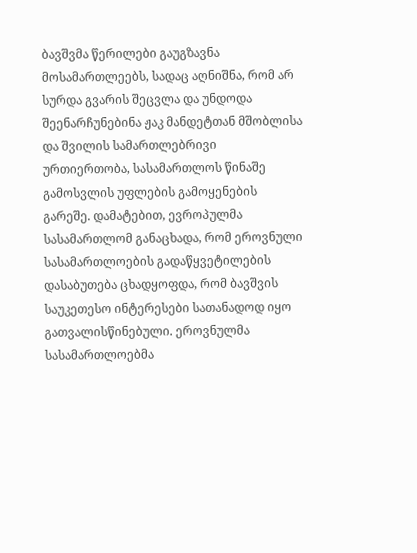ბავშვმა წერილები გაუგზავნა მოსამართლეებს, სადაც აღნიშნა, რომ არ სურდა გვარის შეცვლა და უნდოდა შეენარჩუნებინა ჟაკ მანდეტთან მშობლისა და შვილის სამართლებრივი ურთიერთობა, სასამართლოს წინაშე გამოსვლის უფლების გამოყენების გარეშე. დამატებით, ევროპულმა სასამართლომ განაცხადა, რომ ეროვნული სასამართლოების გადაწყვეტილების დასაბუთება ცხადყოფდა, რომ ბავშვის საუკეთესო ინტერესები სათანადოდ იყო გათვალისწინებული. ეროვნულმა სასამართლოებმა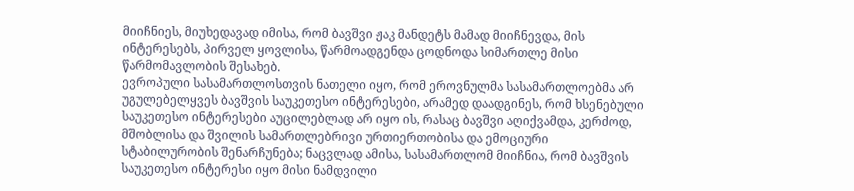მიიჩნიეს, მიუხედავად იმისა, რომ ბავშვი ჟაკ მანდეტს მამად მიიჩნევდა, მის ინტერესებს, პირველ ყოვლისა, წარმოადგენდა ცოდნოდა სიმართლე მისი წარმომავლობის შესახებ.
ევროპული სასამართლოსთვის ნათელი იყო, რომ ეროვნულმა სასამართლოებმა არ უგულებელყვეს ბავშვის საუკეთესო ინტერესები, არამედ დაადგინეს, რომ ხსენებული საუკეთესო ინტერესები აუცილებლად არ იყო ის, რასაც ბავშვი აღიქვამდა, კერძოდ, მშობლისა და შვილის სამართლებრივი ურთიერთობისა და ემოციური სტაბილურობის შენარჩუნება; ნაცვლად ამისა, სასამართლომ მიიჩნია, რომ ბავშვის საუკეთესო ინტერესი იყო მისი ნამდვილი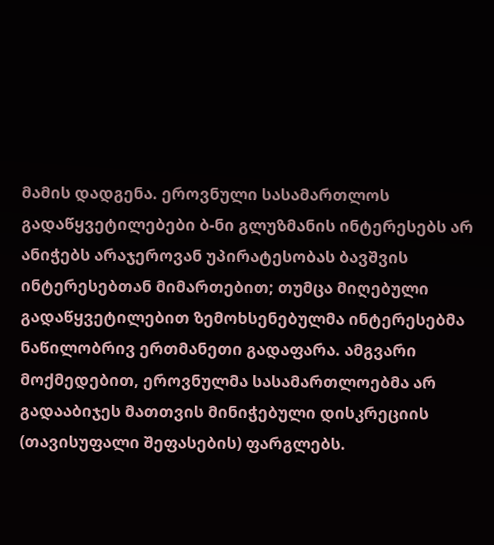მამის დადგენა. ეროვნული სასამართლოს გადაწყვეტილებები ბ-ნი გლუზმანის ინტერესებს არ ანიჭებს არაჯეროვან უპირატესობას ბავშვის ინტერესებთან მიმართებით; თუმცა მიღებული გადაწყვეტილებით ზემოხსენებულმა ინტერესებმა ნაწილობრივ ერთმანეთი გადაფარა. ამგვარი მოქმედებით, ეროვნულმა სასამართლოებმა არ გადააბიჯეს მათთვის მინიჭებული დისკრეციის (თავისუფალი შეფასების) ფარგლებს.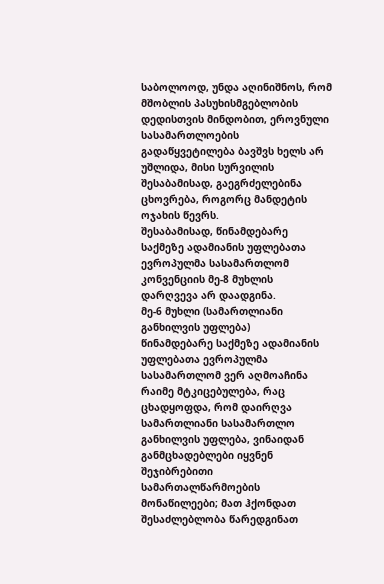საბოლოოდ, უნდა აღინიშნოს, რომ მშობლის პასუხისმგებლობის დედისთვის მინდობით, ეროვნული სასამართლოების გადაწყვეტილება ბავშვს ხელს არ უშლიდა, მისი სურვილის შესაბამისად, გაეგრძელებინა ცხოვრება, როგორც მანდეტის ოჯახის წევრს.
შესაბამისად, წინამდებარე საქმეზე ადამიანის უფლებათა ევროპულმა სასამართლომ კონვენციის მე-8 მუხლის დარღვევა არ დაადგინა.
მე-6 მუხლი (სამართლიანი განხილვის უფლება)
წინამდებარე საქმეზე ადამიანის უფლებათა ევროპულმა სასამართლომ ვერ აღმოაჩინა რაიმე მტკიცებულება, რაც ცხადყოფდა, რომ დაირღვა სამართლიანი სასამართლო განხილვის უფლება, ვინაიდან განმცხადებლები იყვნენ შეჯიბრებითი სამართალწარმოების მონაწილეები; მათ ჰქონდათ შესაძლებლობა წარედგინათ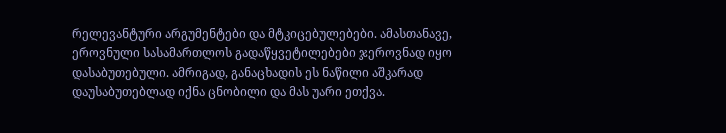რელევანტური არგუმენტები და მტკიცებულებები. ამასთანავე, ეროვნული სასამართლოს გადაწყვეტილებები ჯეროვნად იყო დასაბუთებული. ამრიგად, განაცხადის ეს ნაწილი აშკარად დაუსაბუთებლად იქნა ცნობილი და მას უარი ეთქვა.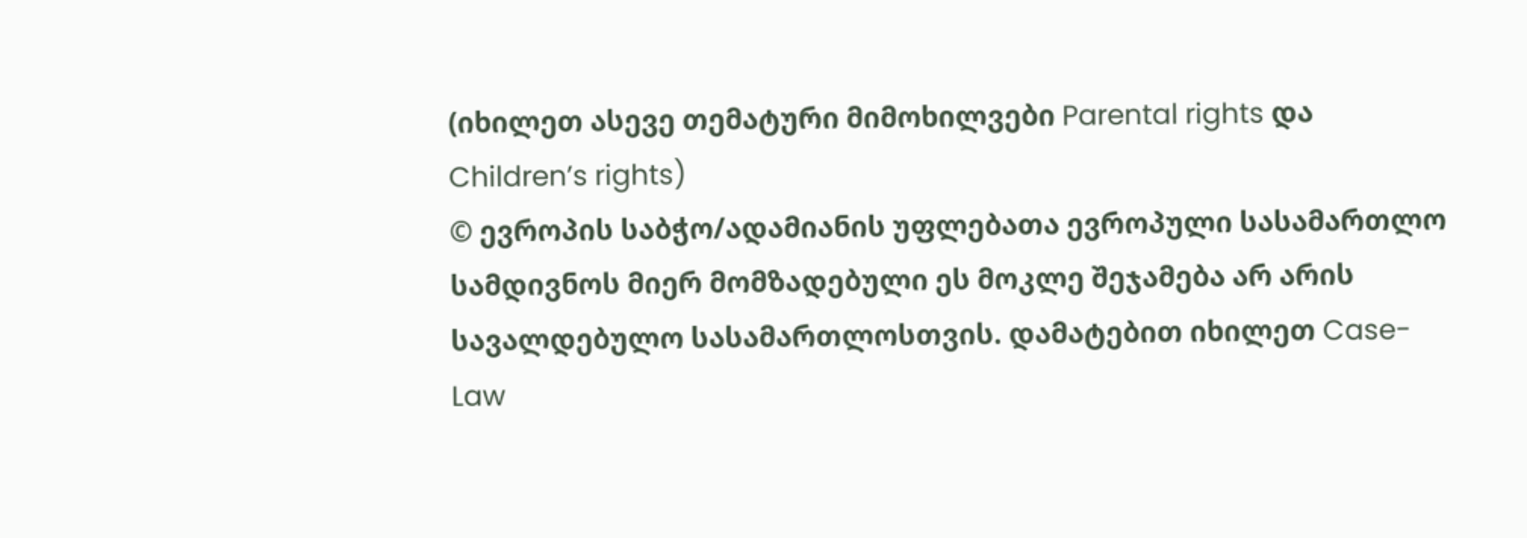(იხილეთ ასევე თემატური მიმოხილვები Parental rights და Children’s rights)
© ევროპის საბჭო/ადამიანის უფლებათა ევროპული სასამართლო
სამდივნოს მიერ მომზადებული ეს მოკლე შეჯამება არ არის სავალდებულო სასამართლოსთვის. დამატებით იხილეთ Case-Law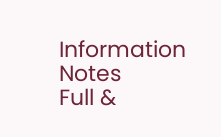Information Notes
Full &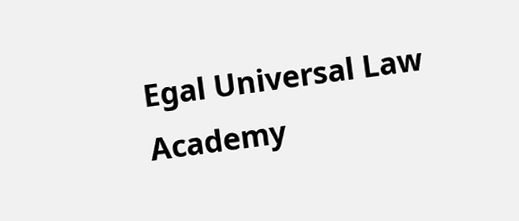Egal Universal Law Academy